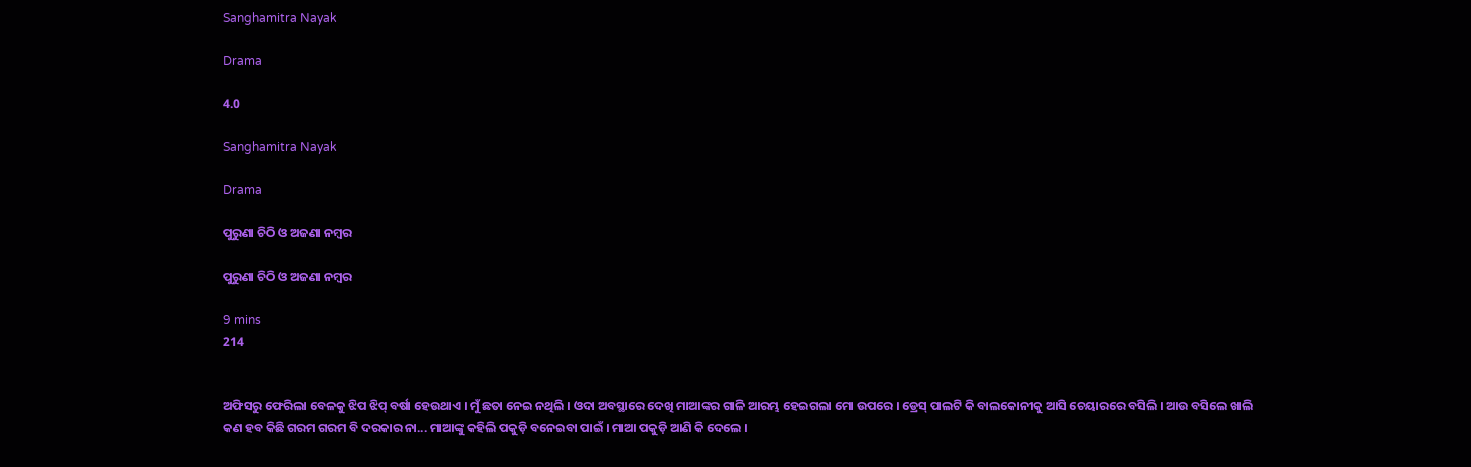Sanghamitra Nayak

Drama

4.0

Sanghamitra Nayak

Drama

ପୁରୁଣା ଚିଠି ଓ ଅଜଣା ନମ୍ବର

ପୁରୁଣା ଚିଠି ଓ ଅଜଣା ନମ୍ବର

9 mins
214


ଅଫିସରୁ ଫେରିଲା ବେଳକୁ ଝିପ ଝିପ୍ ବର୍ଷା ହେଉଥାଏ । ମୁଁ ଛତା ନେଇ ନଥିଲି । ଓଦା ଅବସ୍ଥାରେ ଦେଖି ମାଆଙ୍କର ଗାଳି ଆରମ୍ଭ ହେଇଗଲା ମୋ ଉପରେ । ଡ୍ରେସ୍ ପାଲଟି କି ବାଲକୋନୀକୁ ଆସି ଚେୟାରରେ ବସିଲି । ଆଉ ବସିଲେ ଖାଲି କଣ ହବ କିଛି ଗରମ ଗରମ ବି ଦରକାର ନା... ମାଆଙ୍କୁ କହିଲି ପକୁଡ଼ି ବନେଇବା ପାଇଁ । ମାଆ ପକୁଡ଼ି ଆଣି କି ଦେଲେ ।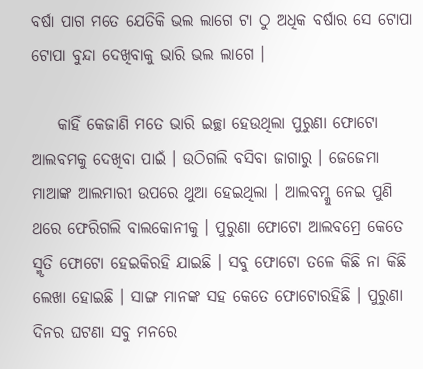ବର୍ଷା ପାଗ ମତେ ଯେତିକି ଭଲ ଲାଗେ ଟା ଠୁ ଅଧିକ ବର୍ଷାର ସେ ଟୋପା ଟୋପା ବୁନ୍ଦା ଦେଖିବାକୁ ଭାରି ଭଲ ଲାଗେ ।

    କାହିଁ କେଜାଣି ମତେ ଭାରି ଇଚ୍ଛା ହେଉଥିଲା ପୁରୁଣା ଫୋଟୋ ଆଲବମକୁ ଦେଖିବା ପାଇଁ । ଉଠିଗଲି ବସିବା ଜାଗାରୁ । ଜେଜେମା ମାଆଙ୍କ ଆଲମାରୀ ଉପରେ ଥୁଆ ହେଇଥିଲା । ଆଲବମ୍କୁ ନେଇ ପୁଣି ଥରେ ଫେରିଗଲି ବାଲକୋନୀକୁ । ପୁରୁଣା ଫୋଟୋ ଆଲବମ୍ରେ କେତେ ସ୍ମୃତି ଫୋଟୋ ହେଇକିରହି ଯାଇଛି । ସବୁ ଫୋଟୋ ତଳେ କିଛି ନା କିଛି ଲେଖା ହୋଇଛି । ସାଙ୍ଗ ମାନଙ୍କ ସହ କେତେ ଫୋଟୋରହିଛି । ପୁରୁଣା ଦିନର ଘଟଣା ସବୁ ମନରେ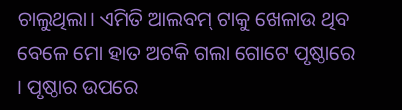ଚାଲୁଥିଲା। ଏମିତି ଆଲବମ୍ ଟାକୁ ଖେଳାଉ ଥିବ ବେଳେ ମୋ ହାତ ଅଟକି ଗଲା ଗୋଟେ ପୃଷ୍ଠାରେ । ପୃଷ୍ଠାର ଉପରେ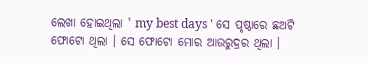ଲେଖା ହୋଇଥିଲା ' my best days ' ସେ ପୃଷ୍ଠାରେ ଛଅଟି ଫୋଟୋ ଥିଲା । ସେ ଫୋଟୋ ମୋର ଆଉରୁଦ୍ରର ଥିଲା ।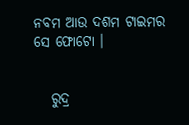ନବମ ଆଉ ଦଶମ ଟାଇମର ସେ ଫୋଟୋ ।


   ରୁଦ୍ର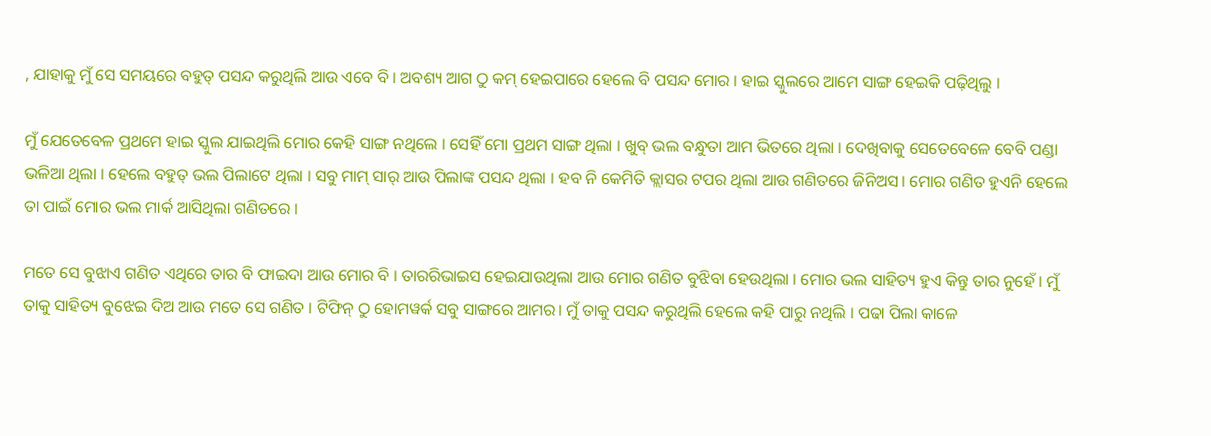, ଯାହାକୁ ମୁଁ ସେ ସମୟରେ ବହୁତ୍ ପସନ୍ଦ କରୁଥିଲି ଆଉ ଏବେ ବି । ଅବଶ୍ୟ ଆଗ ଠୁ କମ୍ ହେଇପାରେ ହେଲେ ବି ପସନ୍ଦ ମୋର । ହାଇ ସ୍କୁଲରେ ଆମେ ସାଙ୍ଗ ହେଇକି ପଢ଼ିଥିଲୁ ।

ମୁଁ ଯେତେବେଳ ପ୍ରଥମେ ହାଇ ସ୍କୁଲ ଯାଇଥିଲି ମୋର କେହି ସାଙ୍ଗ ନଥିଲେ । ସେହିଁ ମୋ ପ୍ରଥମ ସାଙ୍ଗ ଥିଲା । ଖୁବ୍ ଭଲ ବନ୍ଧୁତା ଆମ ଭିତରେ ଥିଲା । ଦେଖିବାକୁ ସେତେବେଳେ ବେବି ପଣ୍ଡା ଭଳିଆ ଥିଲା । ହେଲେ ବହୁତ୍ ଭଲ ପିଲାଟେ ଥିଲା । ସବୁ ମାମ୍ ସାର୍ ଆଉ ପିଲାଙ୍କ ପସନ୍ଦ ଥିଲା । ହବ ନି କେମିତି କ୍ଲାସର ଟପର ଥିଲା ଆଉ ଗଣିତରେ ଜିନିଅସ। ମୋର ଗଣିତ ହୁଏନି ହେଲେ ତା ପାଇଁ ମୋର ଭଲ ମାର୍କ ଆସିଥିଲା ଗଣିତରେ ।

ମତେ ସେ ବୁଝାଏ ଗଣିତ ଏଥିରେ ତାର ବି ଫାଇଦା ଆଉ ମୋର ବି । ତାରରିଭାଇସ ହେଇଯାଉଥିଲା ଆଉ ମୋର ଗଣିତ ବୁଝିବା ହେଉଥିଲା । ମୋର ଭଲ ସାହିତ୍ୟ ହୁଏ କିନ୍ତୁ ତାର ନୁହେଁ । ମୁଁ ତାକୁ ସାହିତ୍ୟ ବୁଝେଇ ଦିଅ ଆଉ ମତେ ସେ ଗଣିତ । ଟିଫିନ୍ ଠୁ ହୋମୱର୍କ ସବୁ ସାଙ୍ଗରେ ଆମର। ମୁଁ ତାକୁ ପସନ୍ଦ କରୁଥିଲି ହେଲେ କହି ପାରୁ ନଥିଲି । ପଢା ପିଲା କାଳେ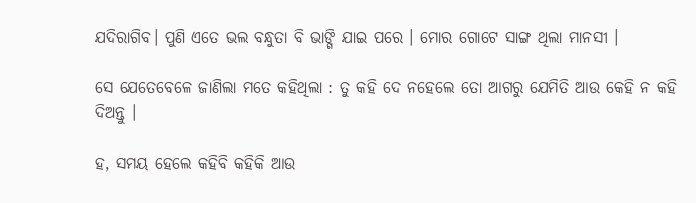ଯଦିରାଗିବ। ପୁଣି ଏତେ ଭଲ ବନ୍ଧୁତା ବି ଭାଙ୍ଗି ଯାଇ ପରେ । ମୋର ଗୋଟେ ସାଙ୍ଗ ଥିଲା ମାନସୀ ।

ସେ ଯେତେବେଳେ ଜାଣିଲା ମତେ କହିଥିଲା : ତୁ କହି ଦେ ନହେଲେ ତୋ ଆଗରୁ ଯେମିତି ଆଉ କେହି ନ କହି ଦିଅନ୍ତୁ ।

ହ, ସମୟ ହେଲେ କହିବି କହିକି ଆଉ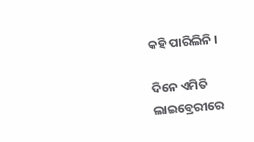କହି ପାରିଲିନି ।

ଦିନେ ଏମିତି ଲାଇବ୍ରେରୀରେ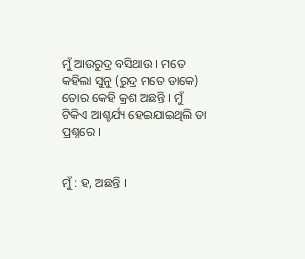ମୁଁ ଆଉରୁଦ୍ର ବସିଥାଉ । ମତେ କହିଲା ସୁନୁ (ରୁଦ୍ର ମତେ ଡାକେ) ତୋର କେହି କ୍ରଶ ଅଛନ୍ତି । ମୁଁ ଟିକିଏ ଆଶ୍ଚର୍ଯ୍ୟ ହେଇଯାଇଥିଲି ତା ପ୍ରଶ୍ନରେ ।


ମୁଁ : ହ, ଅଛନ୍ତି ।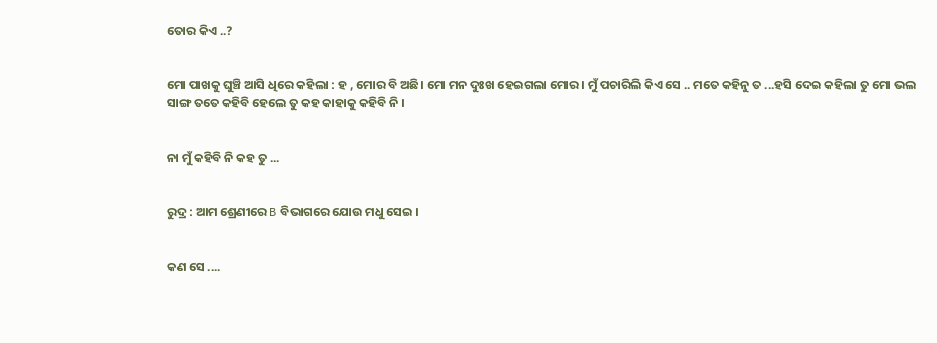ତୋର କିଏ ..?


ମୋ ପାଖକୁ ଘୁଞ୍ଚି ଆସି ଧିରେ କହିଲା : ହ , ମୋର ବି ଅଛି। ମୋ ମନ ଦୁଃଖ ହେଇଗଲା ମୋର । ମୁଁ ପଚାରିଲି କିଏ ସେ .. ମତେ କହିନୁ ତ ...ହସି ଦେଇ କହିଲା ତୁ ମୋ ଭଲ ସାଙ୍ଗ ତତେ କହିବି ହେଲେ ତୁ କହ କାହାକୁ କହିବି ନି ।


ନା ମୁଁ କହିବି ନି କହ ତୁ ...


ରୁଦ୍ର : ଆମ ଶ୍ରେଣୀରେ B ବିଭାଗରେ ଯୋଉ ମଧୁ ସେଇ ।


କଣ ସେ ....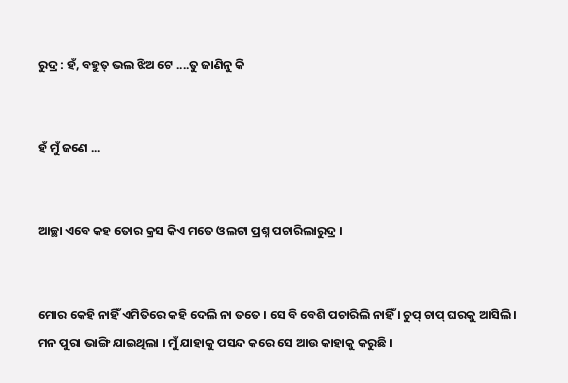ରୁଦ୍ର : ହଁ, ବହୁତ୍ ଭଲ ଝିଅ ଟେ ....ତୁ ଜାଣିନୁ କି


ହଁ ମୁଁ ଜଣେ ...


ଆଚ୍ଛା ଏବେ କହ ତୋର କ୍ରସ କିଏ ମତେ ଓଲଟା ପ୍ରଶ୍ନ ପଚାରିଲାରୁଦ୍ର ।


ମୋର କେହି ନାହିଁ ଏମିତିରେ କହି ଦେଲି ନା ତତେ । ସେ ବି ବେଶି ପଚାରିଲି ନାହିଁ । ଚୁପ୍ ଚାପ୍ ଘରକୁ ଆସିଲି । ମନ ପୁରା ଭାଙ୍ଗି ଯାଇଥିଲା । ମୁଁ ଯାହାକୁ ପସନ୍ଦ କରେ ସେ ଆଉ କାହାକୁ କରୁଛି ।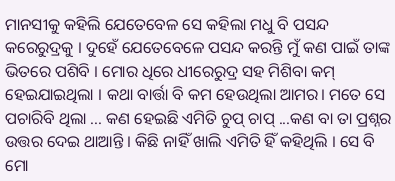ମାନସୀକୁ କହିଲି ଯେତେବେଳ ସେ କହିଲା ମଧୁ ବି ପସନ୍ଦ କରେରୁଦ୍ରକୁ । ଦୁହେଁ ଯେତେବେଳେ ପସନ୍ଦ କରନ୍ତି ମୁଁ କଣ ପାଇଁ ତାଙ୍କ ଭିତରେ ପଶିବି । ମୋର ଧିରେ ଧୀରେରୁଦ୍ର ସହ ମିଶିବା କମ୍ ହେଇଯାଇଥିଲା । କଥା ବାର୍ତ୍ତା ବି କମ ହେଉଥିଲା ଆମର। ମତେ ସେ ପଚାରିବି ଥିଲା ... କଣ ହେଇଛି ଏମିତି ଚୁପ୍ ଚାପ୍ ...କଣ ବା ତା ପ୍ରଶ୍ନର ଉତ୍ତର ଦେଇ ଥାଆନ୍ତି । କିଛି ନାହିଁ ଖାଲି ଏମିତି ହିଁ କହିଥିଲି । ସେ ବି ମୋ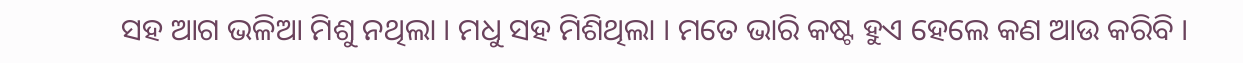ସହ ଆଗ ଭଳିଆ ମିଶୁ ନଥିଲା । ମଧୁ ସହ ମିଶିଥିଲା । ମତେ ଭାରି କଷ୍ଟ ହୁଏ ହେଲେ କଣ ଆଉ କରିବି ।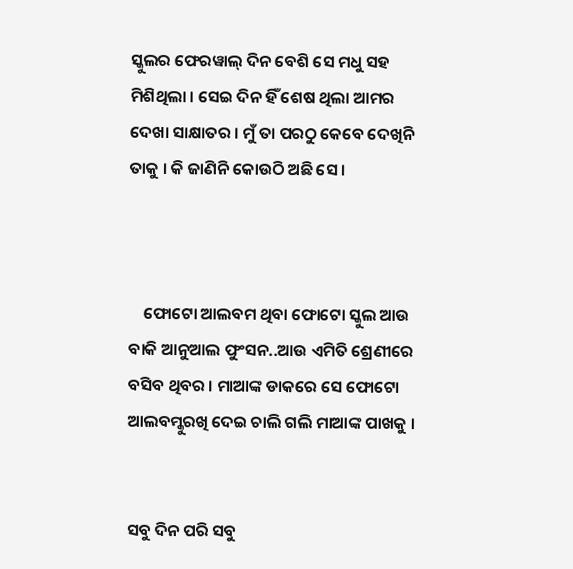ସ୍କୁଲର ଫେରୱାଲ୍ ଦିନ ବେଶି ସେ ମଧୁ ସହ ମିଶିଥିଲା । ସେଇ ଦିନ ହିଁ ଶେଷ ଥିଲା ଆମର ଦେଖା ସାକ୍ଷାତର । ମୁଁ ତା ପରଠୁ କେବେ ଦେଖିନି ତାକୁ । କି ଜାଣିନି କୋଉଠି ଅଛି ସେ ।



    ଫୋଟୋ ଆଲବମ ଥିବା ଫୋଟୋ ସ୍କୁଲ ଆଉ ବାକି ଆନୁଆଲ ଫୁଂସନ..ଆଉ ଏମିତି ଶ୍ରେଣୀରେ ବସିବ ଥିବର । ମାଆଙ୍କ ଡାକରେ ସେ ଫୋଟୋ ଆଲବମ୍କୁରଖି ଦେଇ ଚାଲି ଗଲି ମାଆଙ୍କ ପାଖକୁ ।


ସବୁ ଦିନ ପରି ସବୁ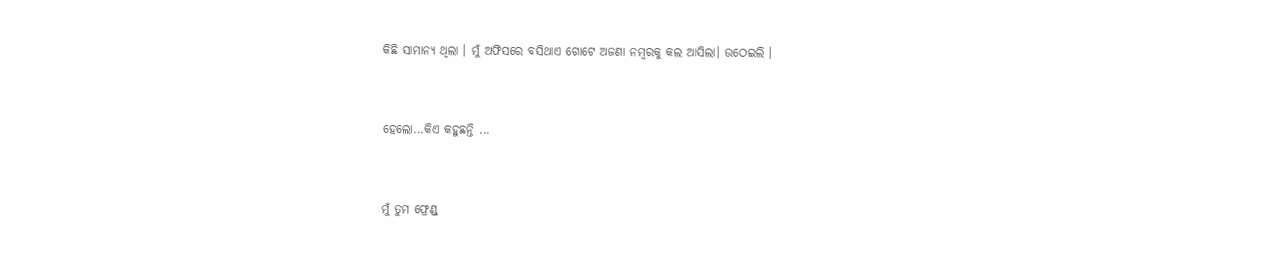କିଛି ସାମାନ୍ୟ ଥିଲା । ମୁଁ ଅଫିସରେ ବସିଥାଏ ଗୋଟେ ଅଜଣା ନମ୍ବରକୁ କଲ ଆସିଲା। ଉଠେଇଲି ।


ହେଲୋ...କିଏ କହୁଛନ୍ତି ...


ମୁଁ ତୁମ ଫ୍ରେଣ୍ଡ୍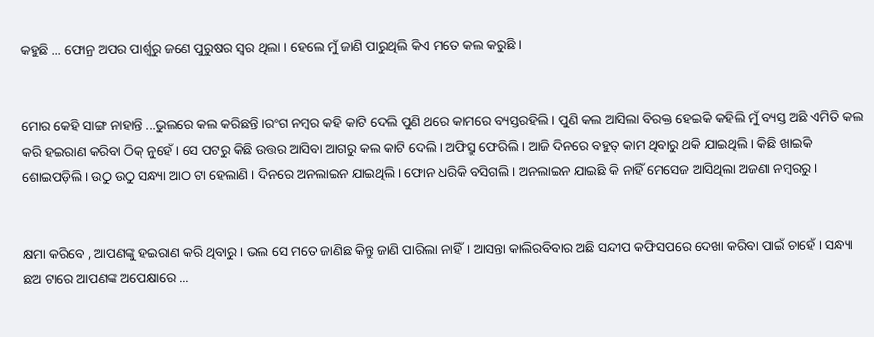କହୁଛି ... ଫୋନ୍ର ଅପର ପାର୍ଶ୍ଵରୁ ଜଣେ ପୁରୁଷର ସ୍ୱର ଥିଲା । ହେଲେ ମୁଁ ଜାଣି ପାରୁଥିଲି କିଏ ମତେ କଲ କରୁଛି ।


ମୋର କେହି ସାଙ୍ଗ ନାହାନ୍ତି ...ଭୁଲରେ କଲ କରିଛନ୍ତି ।ରଂଗ ନମ୍ବର କହି କାଟି ଦେଲି ପୁଣି ଥରେ କାମରେ ବ୍ୟସ୍ତରହିଲି । ପୁଣି କଲ ଆସିଲା ବିରକ୍ତ ହେଇକି କହିଲି ମୁଁ ବ୍ୟସ୍ତ ଅଛି ଏମିତି କଲ କରି ହଇରାଣ କରିବା ଠିକ୍ ନୁହେଁ । ସେ ପଟରୁ କିଛି ଉତ୍ତର ଆସିବା ଆଗରୁ କଲ କାଟି ଦେଲି । ଅଫିସ୍ରୁ ଫେରିଲି । ଆଜି ଦିନରେ ବହୁତ୍ କାମ ଥିବାରୁ ଥକି ଯାଇଥିଲି । କିଛି ଖାଇକି ଶୋଇପଡ଼ିଲି । ଉଠୁ ଉଠୁ ସନ୍ଧ୍ୟା ଆଠ ଟା ହେଲାଣି । ଦିନରେ ଅନଲାଇନ ଯାଇଥିଲି । ଫୋନ ଧରିକି ବସିଗଲି । ଅନଲାଇନ ଯାଇଛି କି ନାହିଁ ମେସେଜ ଆସିଥିଲା ଅଜଣା ନମ୍ବରରୁ ।


କ୍ଷମା କରିବେ , ଆପଣଙ୍କୁ ହଇରାଣ କରି ଥିବାରୁ । ଭଲ ସେ ମତେ ଜାଣିଛ କିନ୍ତୁ ଜାଣି ପାରିଲା ନାହିଁ। ଆସନ୍ତା କାଲିରବିବାର ଅଛି ସନ୍ଦୀପ କଫିସପରେ ଦେଖା କରିବା ପାଇଁ ଚାହେଁ । ସନ୍ଧ୍ୟା ଛଅ ଟାରେ ଆପଣଙ୍କ ଅପେକ୍ଷାରେ ...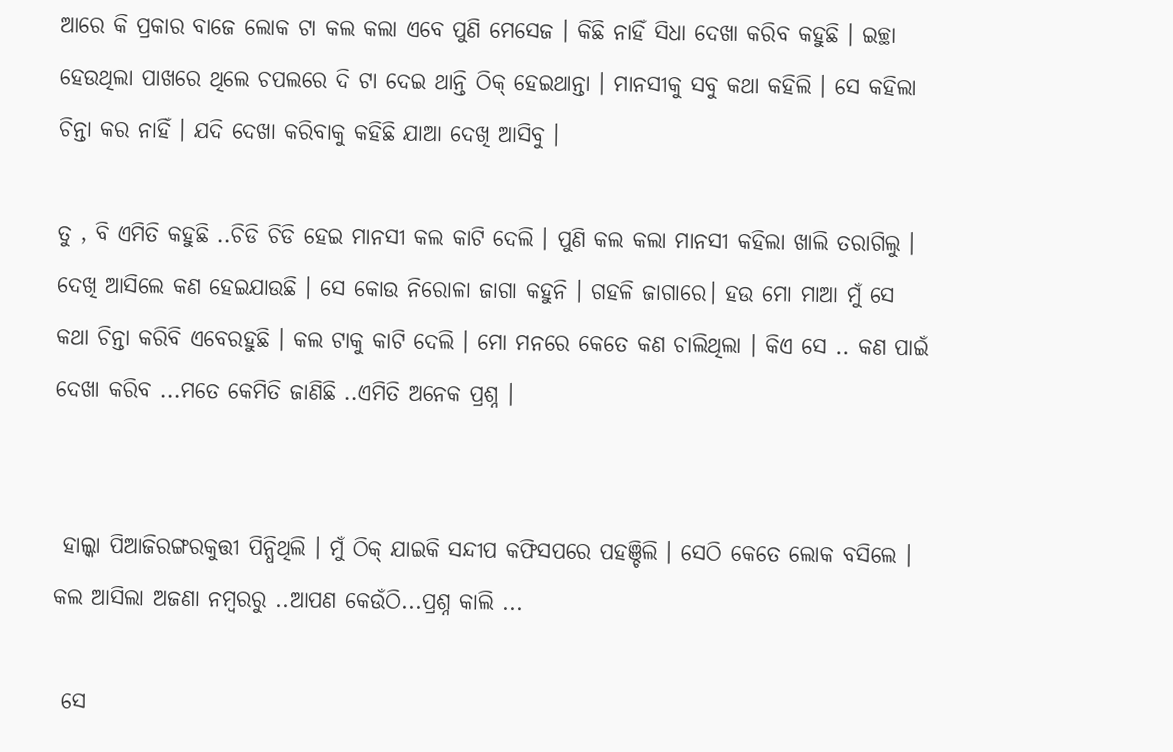ଆରେ କି ପ୍ରକାର ବାଜେ ଲୋକ ଟା କଲ କଲା ଏବେ ପୁଣି ମେସେଜ । କିଛି ନାହିଁ ସିଧା ଦେଖା କରିବ କହୁଛି । ଇଚ୍ଛା ହେଉଥିଲା ପାଖରେ ଥିଲେ ଚପଲରେ ଦି ଟା ଦେଇ ଥାନ୍ତି ଠିକ୍ ହେଇଥାନ୍ତା । ମାନସୀକୁ ସବୁ କଥା କହିଲି । ସେ କହିଲା ଚିନ୍ତା କର ନାହିଁ । ଯଦି ଦେଖା କରିବାକୁ କହିଛି ଯାଆ ଦେଖି ଆସିବୁ ।

ତୁ , ବି ଏମିତି କହୁଛି ..ଚିଡି ଚିଡି ହେଇ ମାନସୀ କଲ କାଟି ଦେଲି । ପୁଣି କଲ କଲା ମାନସୀ କହିଲା ଖାଲି ତରାଗିଲୁ । ଦେଖି ଆସିଲେ କଣ ହେଇଯାଉଛି । ସେ କୋଉ ନିରୋଳା ଜାଗା କହୁନି । ଗହଳି ଜାଗାରେ। ହଉ ମୋ ମାଆ ମୁଁ ସେ କଥା ଚିନ୍ତା କରିବି ଏବେରହୁଛି । କଲ ଟାକୁ କାଟି ଦେଲି । ମୋ ମନରେ କେତେ କଣ ଚାଲିଥିଲା । କିଏ ସେ .. କଣ ପାଇଁ ଦେଖା କରିବ ...ମତେ କେମିତି ଜାଣିଛି ..ଏମିତି ଅନେକ ପ୍ରଶ୍ନ ।


 ହାଲ୍କା ପିଆଜିରଙ୍ଗରକୁତ୍ତୀ ପିନ୍ଧିଥିଲି । ମୁଁ ଠିକ୍ ଯାଇକି ସନ୍ଦୀପ କଫିସପରେ ପହଞ୍ଚିଲି । ସେଠି କେତେ ଲୋକ ବସିଲେ । କଲ ଆସିଲା ଅଜଣା ନମ୍ବରରୁ ..ଆପଣ କେଉଁଠି...ପ୍ରଶ୍ନ କାଲି ...

 ସେ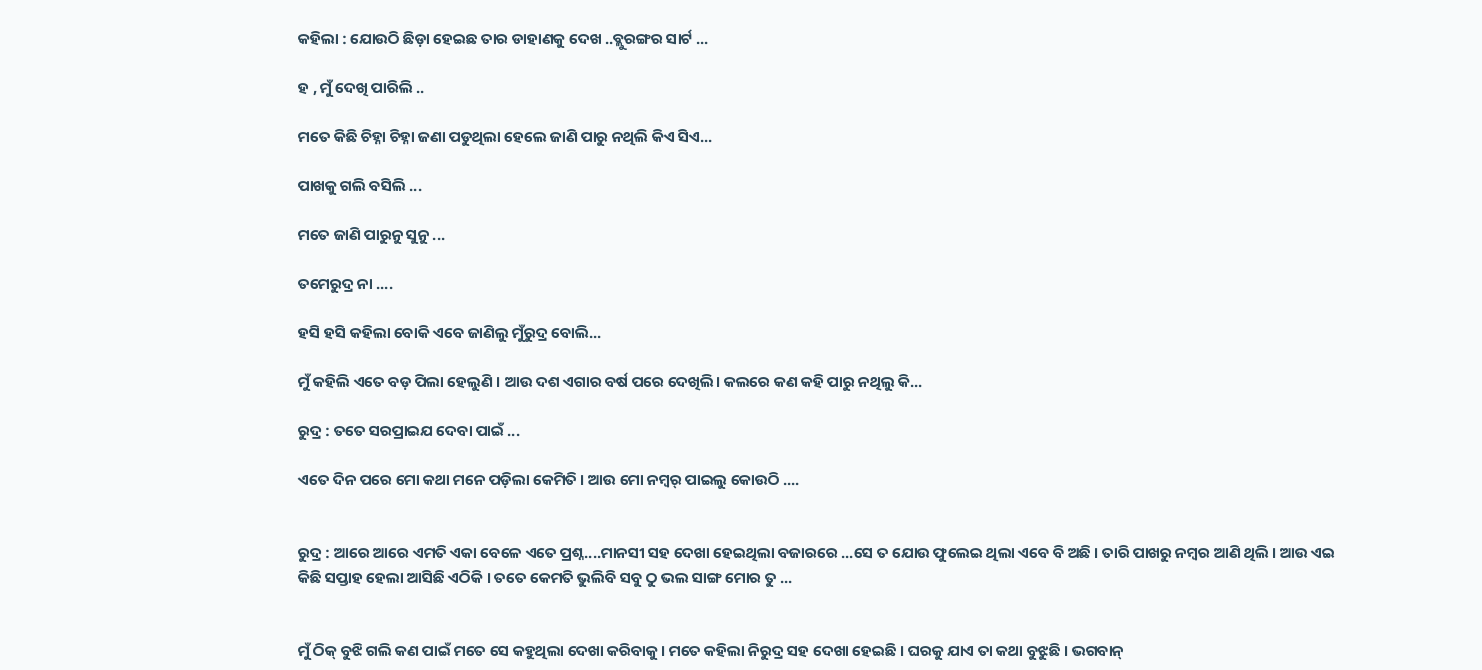କହିଲା : ଯୋଉଠି ଛିଡ଼ା ହେଇଛ ତାର ଡାହାଣକୁ ଦେଖ ..ବ୍ଲୁରଙ୍ଗର ସାର୍ଟ ...

ହ , ମୁଁ ଦେଖି ପାରିଲି ..

ମତେ କିଛି ଚିହ୍ନା ଚିହ୍ନା ଜଣା ପଡୁଥିଲା ହେଲେ ଜାଣି ପାରୁ ନଥିଲି କିଏ ସିଏ...

ପାଖକୁ ଗଲି ବସିଲି ...

ମତେ ଜାଣି ପାରୁନୁ ସୁନୁ ...

ତମେରୁଦ୍ର ନା ....

ହସି ହସି କହିଲା ବୋକି ଏବେ ଜାଣିଲୁ ମୁଁରୁଦ୍ର ବୋଲି...

ମୁଁ କହିଲି ଏତେ ବଡ଼ ପିଲା ହେଲୁଣି । ଆଉ ଦଶ ଏଗାର ବର୍ଷ ପରେ ଦେଖିଲି। କଲରେ କଣ କହି ପାରୁ ନଥିଲୁ କି...

ରୁଦ୍ର : ତତେ ସରପ୍ରାଇଯ ଦେବା ପାଇଁ ...

ଏତେ ଦିନ ପରେ ମୋ କଥା ମନେ ପଡ଼ିଲା କେମିତି । ଆଉ ମୋ ନମ୍ୱର୍ ପାଇଲୁ କୋଉଠି ....


ରୁଦ୍ର : ଆରେ ଆରେ ଏମତି ଏକା ବେଳେ ଏତେ ପ୍ରଶ୍ନ....ମାନସୀ ସହ ଦେଖା ହେଇଥିଲା ବଜାରରେ ...ସେ ତ ଯୋଉ ଫୁଲେଇ ଥିଲା ଏବେ ବି ଅଛି । ତାରି ପାଖରୁ ନମ୍ବର ଆଣି ଥିଲି । ଆଉ ଏଇ କିଛି ସପ୍ତାହ ହେଲା ଆସିଛି ଏଠିକି । ତତେ କେମତି ଭୁଲିବି ସବୁ ଠୁ ଭଲ ସାଙ୍ଗ ମୋର ତୁ ...


ମୁଁ ଠିକ୍ ବୁଝି ଗଲି କଣ ପାଇଁ ମତେ ସେ କହୁଥିଲା ଦେଖା କରିବାକୁ। ମତେ କହିଲା ନିରୁଦ୍ର ସହ ଦେଖା ହେଇଛି । ଘରକୁ ଯାଏ ତା କଥା ବୁଝୁଛି । ଭଗବାନ୍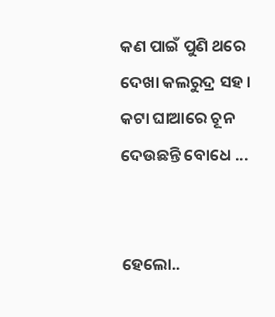କଣ ପାଇଁ ପୁଣି ଥରେ ଦେଖା କଲରୁଦ୍ର ସହ । କଟା ଘାଆରେ ଚୂନ ଦେଉଛନ୍ତି ବୋଧେ ...


ହେଲୋ..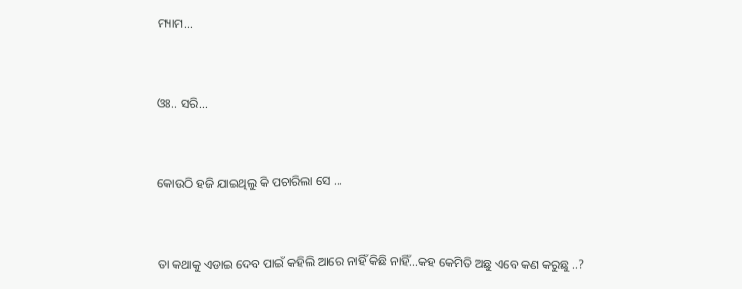ମ୍ୟାମ...


ଓଃ.. ସରି...


କୋଉଠି ହଜି ଯାଇଥିଲୁ କି ପଚାରିଲା ସେ ...


ତା କଥାକୁ ଏଡାଇ ଦେବ ପାଇଁ କହିଲି ଆରେ ନାହିଁ କିଛି ନାହିଁ...କହ କେମିତି ଅଛୁ ଏବେ କଣ କରୁଛୁ ..?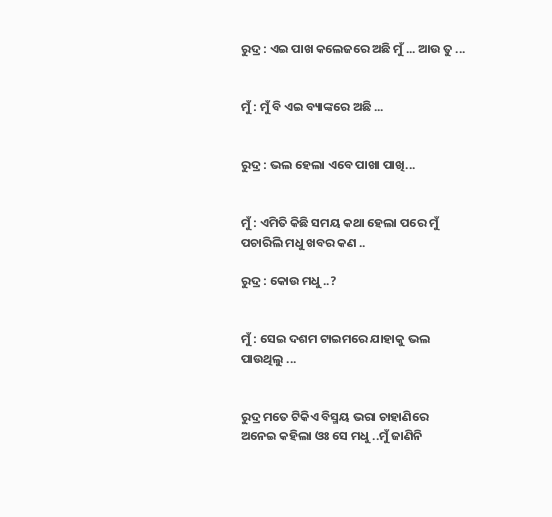ରୁଦ୍ର : ଏଇ ପାଖ କଲେଜରେ ଅଛି ମୁଁ ... ଆଉ ତୁ ...


ମୁଁ : ମୁଁ ବି ଏଇ ବ୍ୟାଙ୍କରେ ଅଛି ...


ରୁଦ୍ର : ଭଲ ହେଲା ଏବେ ପାଖା ପାଖି...


ମୁଁ : ଏମିତି କିଛି ସମୟ କଥା ହେଲା ପରେ ମୁଁ ପଚାରିଲି ମଧୁ ଖବର କଣ ..

ରୁଦ୍ର : କୋଉ ମଧୁ ..?


ମୁଁ : ସେଇ ଦଶମ ଟାଇମରେ ଯାହାକୁ ଭଲ ପାଉଥିଲୁ ...


ରୁଦ୍ର ମତେ ଟିକିଏ ବିସ୍ମୟ ଭରା ଚାହାଣିରେ ଅନେଇ କହିଲା ଓଃ ସେ ମଧୁ ..ମୁଁ ଜାଣିନି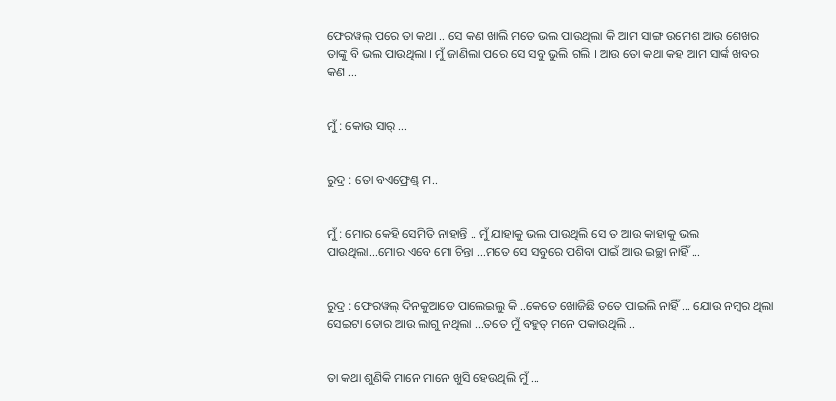ଫେରୱଲ୍ ପରେ ତା କଥା .. ସେ କଣ ଖାଲି ମତେ ଭଲ ପାଉଥିଲା କି ଆମ ସାଙ୍ଗ ଉମେଶ ଆଉ ଶେଖର ତାଙ୍କୁ ବି ଭଲ ପାଉଥିଲା । ମୁଁ ଜାଣିଲା ପରେ ସେ ସବୁ ଭୁଲି ଗଲି । ଆଉ ତୋ କଥା କହ ଆମ ସାର୍ଙ୍କ ଖବର କଣ ...


ମୁଁ : କୋଉ ସାର୍ ...


ରୁଦ୍ର : ତୋ ବଏଫ୍ରେଣ୍ଡ୍ ମ..


ମୁଁ : ମୋର କେହି ସେମିତି ନାହାନ୍ତି .. ମୁଁ ଯାହାକୁ ଭଲ ପାଉଥିଲି ସେ ତ ଆଉ କାହାକୁ ଭଲ ପାଉଥିଲା...ମୋର ଏବେ ମୋ ଚିନ୍ତା ...ମତେ ସେ ସବୁରେ ପଶିବା ପାଇଁ ଆଉ ଇଚ୍ଛା ନାହିଁ ...


ରୁଦ୍ର : ଫେରୱଲ୍ ଦିନକୁଆଡେ ପାଲେଇଲୁ କି ..କେତେ ଖୋଜିଛି ତତେ ପାଇଲି ନାହିଁ ... ଯୋଉ ନମ୍ବର ଥିଲା ସେଇଟା ତୋର ଆଉ ଲାଗୁ ନଥିଲା ...ତତେ ମୁଁ ବହୁତ୍ ମନେ ପକାଉଥିଲି ..


ତା କଥା ଶୁଣିକି ମାନେ ମାନେ ଖୁସି ହେଉଥିଲି ମୁଁ ...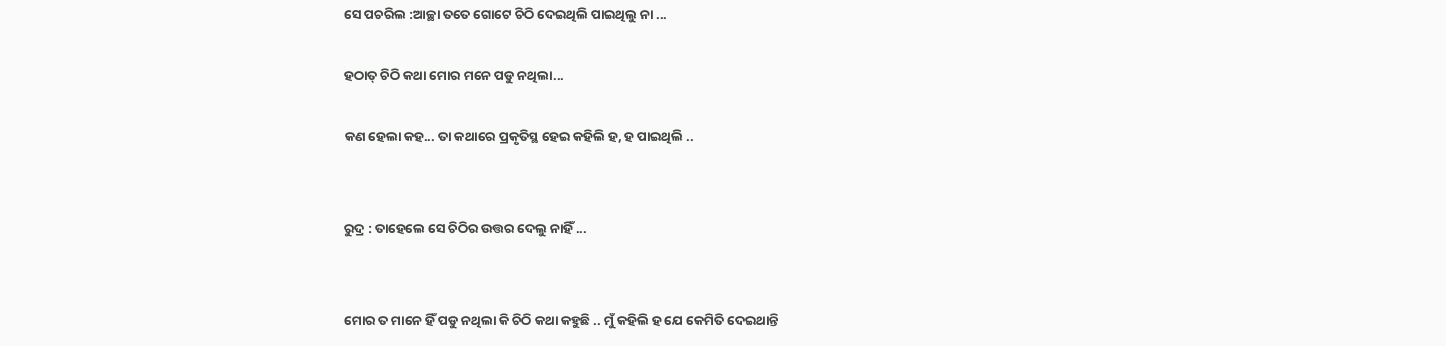ସେ ପଚରିଲ :ଆଚ୍ଛା ତତେ ଗୋଟେ ଚିଠି ଦେଇଥିଲି ପାଇଥିଲୁ ନା ...

ହଠାତ୍ ଚିଠି କଥା ମୋର ମନେ ପଡୁ ନଥିଲା...

କଣ ହେଲା କହ... ତା କଥାରେ ପ୍ରକୃତିସ୍ଥ ହେଇ କହିଲି ହ, ହ ପାଇଥିଲି ..


ରୁଦ୍ର : ତାହେଲେ ସେ ଚିଠିର ଉତ୍ତର ଦେଲୁ ନାହିଁ ...


ମୋର ତ ମାନେ ହିଁ ପଡୁ ନଥିଲା କି ଚିଠି କଥା କହୁଛି .. ମୁଁ କହିଲି ହ ଯେ କେମିତି ଦେଇଥାନ୍ତି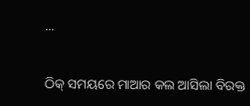...


ଠିକ୍ ସମୟରେ ମାଆର କଲ ଆସିଲା ବିରକ୍ତ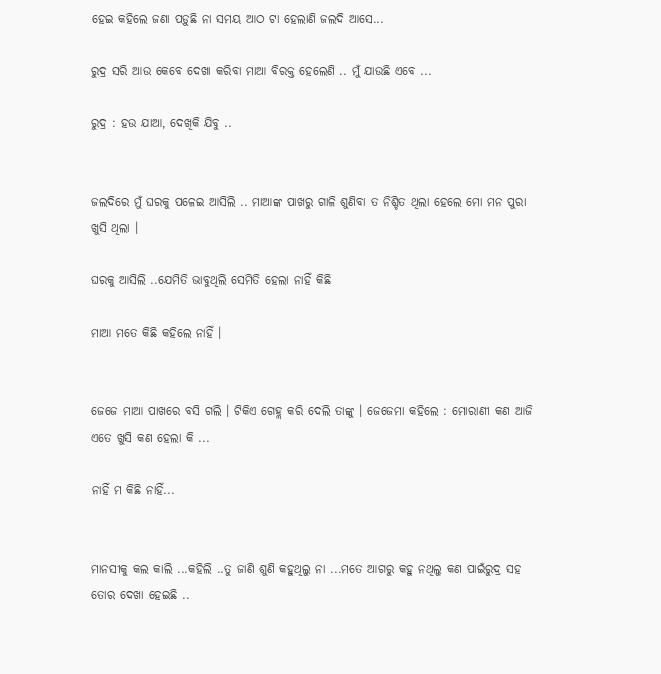ହେଇ କହିଲେ ଜଣା ପଡ଼ୁଛି ନା ସମୟ ଆଠ ଟା ହେଲାଣି ଜଲଦି ଆସେ...

ରୁଦ୍ର ସରି ଆଉ କେବେ ଦେଖା କରିବା ମାଆ ବିରକ୍ତ ହେଲେଣି .. ମୁଁ ଯାଉଛି ଏବେ ...

ରୁଦ୍ର : ହଉ ଯାଆ, ଦେଖିକି ଯିବୁ ..


ଜଲଦିରେ ମୁଁ ଘରକୁ ପଳେଇ ଆସିଲି .. ମାଆଙ୍କ ପାଖରୁ ଗାଳି ଶୁଣିବା ତ ନିଶ୍ଚିତ ଥିଲା ହେଲେ ମୋ ମନ ପୁରା ଖୁସି ଥିଲା ।

ଘରକୁ ଆସିଲି ..ଯେମିତି ଭାବୁଥିଲି ସେମିତି ହେଲା ନାହିଁ କିଛି

ମାଆ ମତେ କିଛି କହିଲେ ନାହିଁ ।


ଜେଜେ ମାଆ ପାଖରେ ବସି ଗଲି । ଟିକିଏ ଗେହ୍ଲ କରି ଦେଲି ତାଙ୍କୁ । ଜେଜେମା କହିଲେ : ମୋରାଣୀ କଣ ଆଜି ଏତେ ଖୁସି କଣ ହେଲା କି ...

ନାହିଁ ମ କିଛି ନାହିଁ...


ମାନସୀକୁ କଲ କାଲି ...କହିଲି ..ତୁ ଜାଣି ଶୁଣି କହୁଥିଲୁ ନା ...ମତେ ଆଗରୁ କହୁ ନଥିଲୁ କଣ ପାଇଁରୁଦ୍ର ସହ ତୋର ଦେଖା ହେଇଛି ..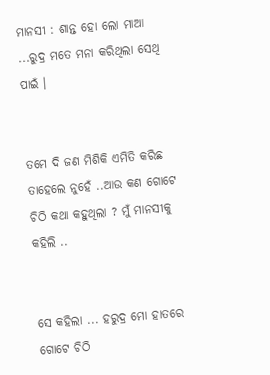ମାନସୀ : ଶାନ୍ତ ହୋ ଲୋ ମାଆ ...ରୁଦ୍ର ମତେ ମନା କରିଥିଲା ସେଥି ପାଇଁ ।


ତମେ ଦି ଜଣ ମିଶିକି ଏମିତି କରିଛ ତାହେଲେ ନୁହେଁ ..ଆଉ କଣ ଗୋଟେ ଚିଠି କଥା କହୁଥିଲା ? ମୁଁ ମାନସୀକୁ କହିଲି ..


ସେ କହିଲା ... ହରୁଦ୍ର ମୋ ହାତରେ ଗୋଟେ ଚିଠି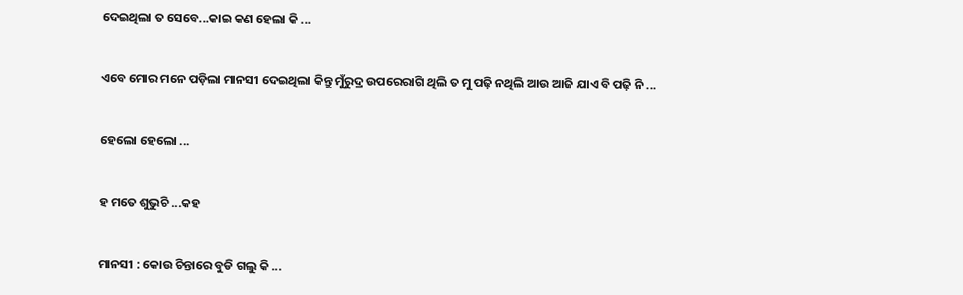ଦେଇଥିଲା ତ ସେବେ...କାଇ କଣ ହେଲା କି ...


ଏବେ ମୋର ମନେ ପଡ଼ିଲା ମାନସୀ ଦେଇଥିଲା କିନ୍ତୁ ମୁଁରୁଦ୍ର ଉପରେରାଗି ଥିଲି ତ ମୁ ପଢ଼ି ନଥିଲି ଆଉ ଆଜି ଯାଏ ବି ପଢ଼ି ନି ...


ହେଲୋ ହେଲୋ ...


ହ ମତେ ଶୁଭୁଚି ...କହ


ମାନସୀ : କୋଉ ଚିନ୍ତାରେ ବୁଡି ଗଲୁ କି ...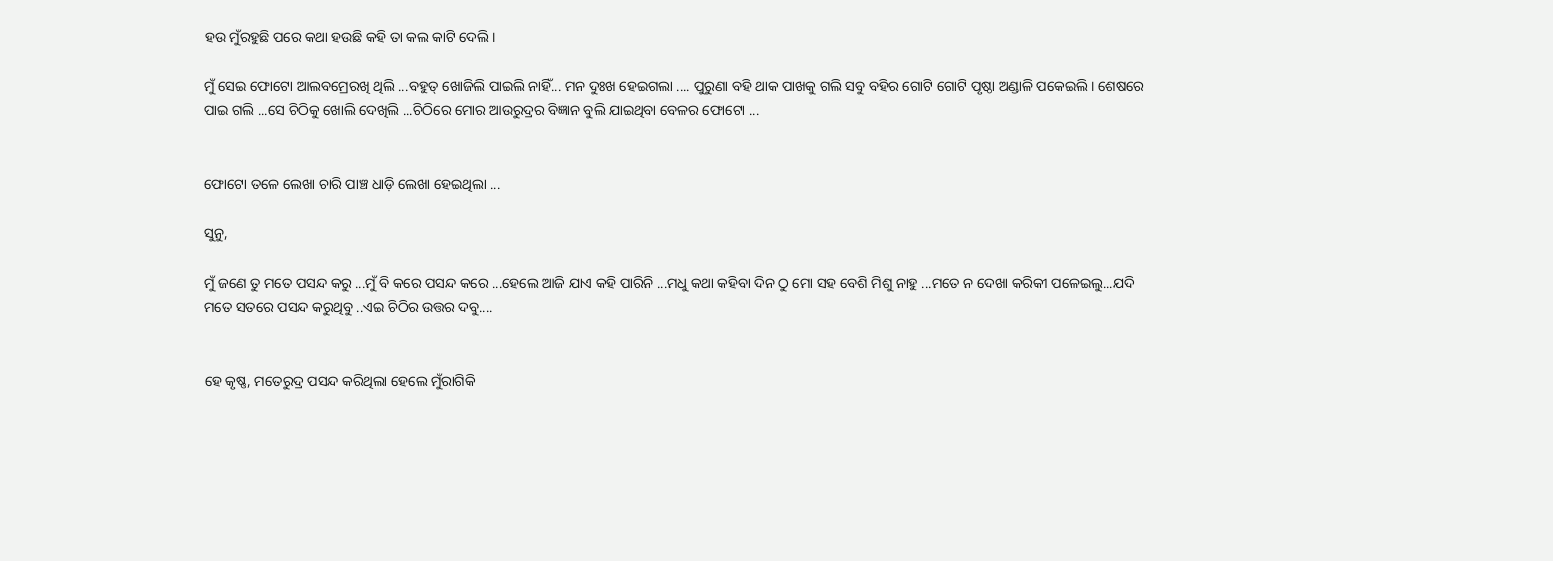ହଉ ମୁଁରହୁଛି ପରେ କଥା ହଉଛି କହି ତା କଲ କାଟି ଦେଲି।

ମୁଁ ସେଇ ଫୋଟୋ ଆଲବମ୍ରେରଖି ଥିଲି ...ବହୁତ୍ ଖୋଜିଲି ପାଇଲି ନାହିଁ... ମନ ଦୁଃଖ ହେଇଗଲା .... ପୁରୁଣା ବହି ଥାକ ପାଖକୁ ଗଲି ସବୁ ବହିର ଗୋଟି ଗୋଟି ପୃଷ୍ଠା ଅଣ୍ଡାଳି ପକେଇଲି। ଶେଷରେ ପାଇ ଗଲି ...ସେ ଚିଠିକୁ ଖୋଲି ଦେଖିଲି ...ଚିଠିରେ ମୋର ଆଉରୁଦ୍ରର ବିଜ୍ଞାନ ବୁଲି ଯାଇଥିବା ବେଳର ଫୋଟୋ ...


ଫୋଟୋ ତଳେ ଲେଖା ଚାରି ପାଞ୍ଚ ଧାଡ଼ି ଲେଖା ହେଇଥିଲା ...

ସୁନୁ,

ମୁଁ ଜଣେ ତୁ ମତେ ପସନ୍ଦ କରୁ ...ମୁଁ ବି କରେ ପସନ୍ଦ କରେ ...ହେଲେ ଆଜି ଯାଏ କହି ପାରିନି ...ମଧୁ କଥା କହିବା ଦିନ ଠୁ ମୋ ସହ ବେଶି ମିଶୁ ନାହୁ ...ମତେ ନ ଦେଖା କରିକୀ ପଳେଇଲୁ...ଯଦି ମତେ ସତରେ ପସନ୍ଦ କରୁଥିବୁ ..ଏଇ ଚିଠିର ଉତ୍ତର ଦବୁ....


ହେ କୃଷ୍ଣ, ମତେରୁଦ୍ର ପସନ୍ଦ କରିଥିଲା ହେଲେ ମୁଁରାଗିକି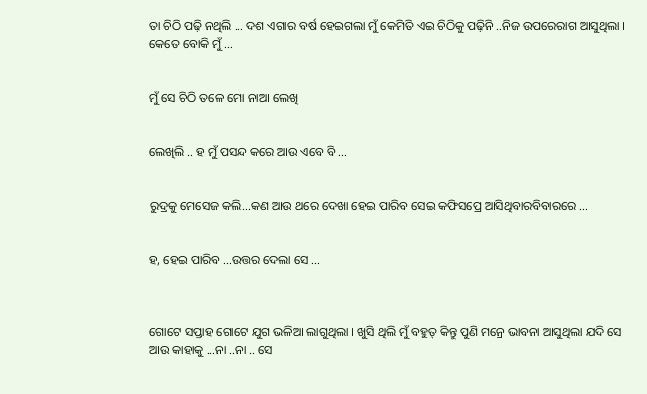ତା ଚିଠି ପଢ଼ି ନଥିଲି ... ଦଶ ଏଗାର ବର୍ଷ ହେଇଗଲା ମୁଁ କେମିତି ଏଇ ଚିଠିକୁ ପଢ଼ିନି ..ନିଜ ଉପରେରାଗ ଆସୁଥିଲା । କେତେ ବୋକି ମୁଁ ...


ମୁଁ ସେ ଚିଠି ତଳେ ମୋ ନାଆ ଲେଖି


ଲେଖିଲି .. ହ ମୁଁ ପସନ୍ଦ କରେ ଆଉ ଏବେ ବି ...


ରୁଦ୍ରକୁ ମେସେଜ କଲି...କଣ ଆଉ ଥରେ ଦେଖା ହେଇ ପାରିବ ସେଇ କଫିସପ୍ରେ ଆସିଥିବାରବିବାରରେ ...


ହ, ହେଇ ପାରିବ ...ଉତ୍ତର ଦେଲା ସେ ...



ଗୋଟେ ସପ୍ତାହ ଗୋଟେ ଯୁଗ ଭଳିଆ ଲାଗୁଥିଲା । ଖୁସି ଥିଲି ମୁଁ ବହୁତ୍ କିନ୍ତୁ ପୁଣି ମନ୍ରେ ଭାବନା ଆସୁଥିଲା ଯଦି ସେ ଆଉ କାହାକୁ ...ନା ..ନା .. ସେ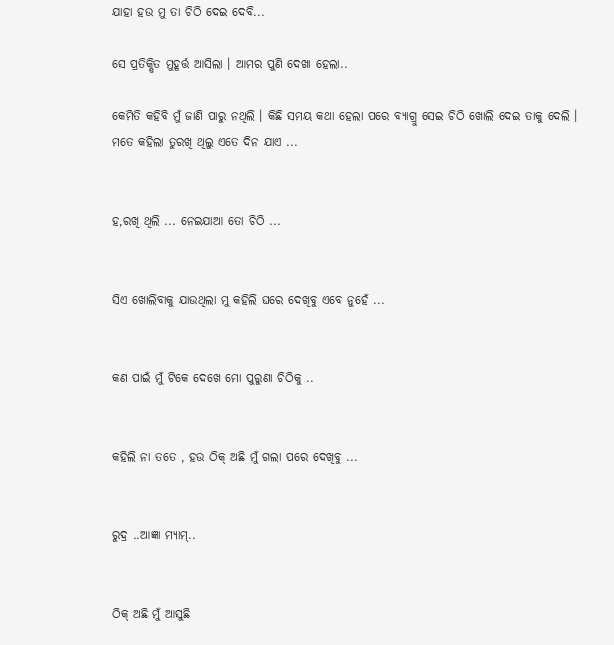ଯାହା ହଉ ମୁ ତା ଚିଠି ଦେଇ ଦେବି...

ସେ ପ୍ରତିକ୍ଷିତ ମୁହୂର୍ତ୍ତ ଆସିଲା । ଆମର ପୁଣି ଦେଖା ହେଲା..

କେମିତି କହିବି ମୁଁ ଜାଣି ପାରୁ ନଥିଲି । କିଛି ସମୟ କଥା ହେଲା ପରେ ବ୍ୟାଗ୍ରୁ ସେଇ ଚିଠି ଖୋଲି ଦେଇ ତାକୁ ଦେଲି । ମତେ କହିଲା ତୁରଖି ଥିଲୁ ଏତେ ଦିନ ଯାଏ ...


ହ,ରଖି ଥିଲି ... ନେଇଯାଆ ତୋ ଚିଠି ...


ସିଏ ଖୋଲିବାକୁ ଯାଉଥିଲା ମୁ କହିଲି ଘରେ ଦେଖିବୁ ଏବେ ନୁହେଁ ...


କଣ ପାଇଁ ମୁଁ ଟିକେ ଦେଖେ ମୋ ପୁରୁଣା ଚିଠିକୁ ..


କହିଲି ନା ତତେ , ହଉ ଠିକ୍ ଅଛି ମୁଁ ଗଲା ପରେ ଦେଖିବୁ ...


ରୁଦ୍ର ..ଆଜ୍ଞା ମ୍ୟାମ୍..


ଠିକ୍ ଅଛି ମୁଁ ଆସୁଛି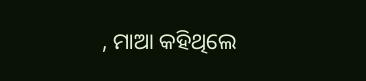, ମାଆ କହିଥିଲେ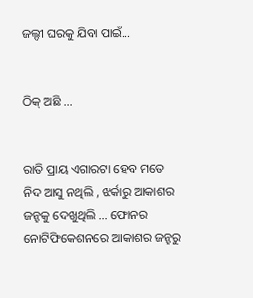ଜଲ୍ଦୀ ଘରକୁ ଯିବା ପାଇଁ...


ଠିକ୍ ଅଛି ...


ରାତି ପ୍ରାୟ ଏଗାରଟା ହେବ ମତେ ନିଦ ଆସୁ ନଥିଲି , ଝର୍କାରୁ ଆକାଶର ଜନ୍ହକୁ ଦେଖୁଥିଲି ... ଫୋନର ନୋଟିଫିକେଶନରେ ଆକାଶର ଜନ୍ହରୁ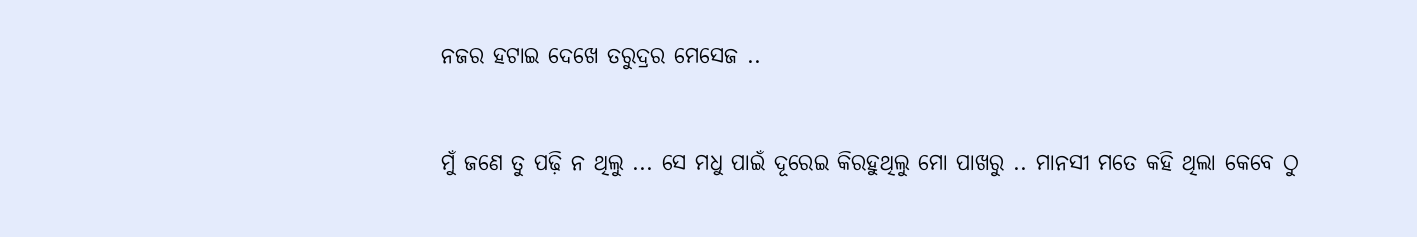ନଜର ହଟାଇ ଦେଖେ ତରୁଦ୍ରର ମେସେଜ ..


ମୁଁ ଜଣେ ତୁ ପଢ଼ି ନ ଥିଲୁ ... ସେ ମଧୁ ପାଇଁ ଦୂରେଇ କିରହୁଥିଲୁ ମୋ ପାଖରୁ .. ମାନସୀ ମତେ କହି ଥିଲା କେବେ ଠୁ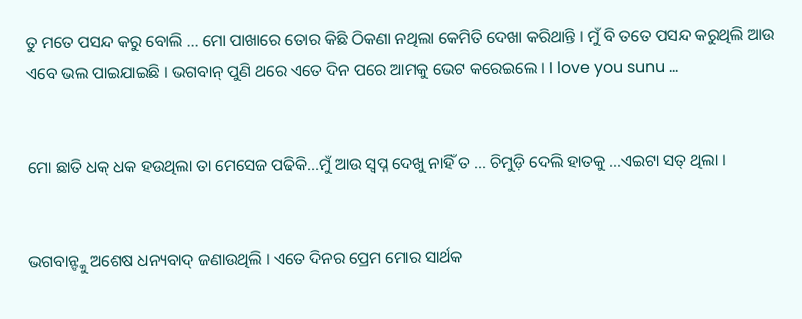ତୁ ମତେ ପସନ୍ଦ କରୁ ବୋଲି ... ମୋ ପାଖାରେ ତୋର କିଛି ଠିକଣା ନଥିଲା କେମିତି ଦେଖା କରିଥାନ୍ତି । ମୁଁ ବି ତତେ ପସନ୍ଦ କରୁଥିଲି ଆଉ ଏବେ ଭଲ ପାଇଯାଇଛି । ଭଗବାନ୍ ପୁଣି ଥରେ ଏତେ ଦିନ ପରେ ଆମକୁ ଭେଟ କରେଇଲେ । I love you sunu ...


ମୋ ଛାତି ଧକ୍ ଧକ ହଉଥିଲା ତା ମେସେଜ ପଢିକି...ମୁଁ ଆଉ ସ୍ବପ୍ନ ଦେଖୁ ନାହିଁ ତ ... ଚିମୁଡ଼ି ଦେଲି ହାତକୁ ...ଏଇଟା ସତ୍ ଥିଲା ।


ଭଗବାନ୍ଙ୍କୁ ଅଶେଷ ଧନ୍ୟବାଦ୍ ଜଣାଉଥିଲି । ଏତେ ଦିନର ପ୍ରେମ ମୋର ସାର୍ଥକ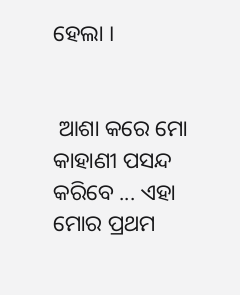ହେଲା ।


 ଆଶା କରେ ମୋ କାହାଣୀ ପସନ୍ଦ କରିବେ ... ଏହା ମୋର ପ୍ରଥମ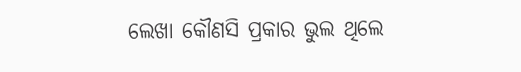ଲେଖା କୌଣସି ପ୍ରକାର ଭୁଲ ଥିଲେ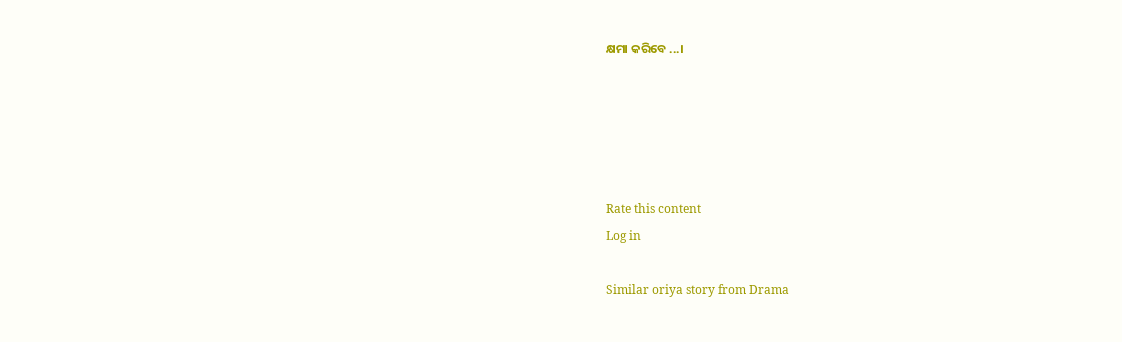କ୍ଷମା କରିବେ ...।





Rate this content
Log in

Similar oriya story from Drama